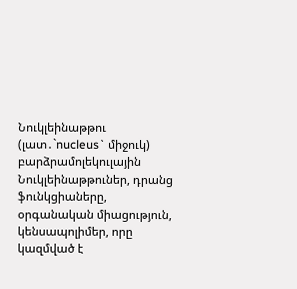Նուկլեինաթթու (լատ․`nucleus` միջուկ) բարձրամոլեկուլային Նուկլեինաթթուներ, դրանց ֆունկցիաները, օրգանական միացություն, կենսապոլիմեր, որը կազմված է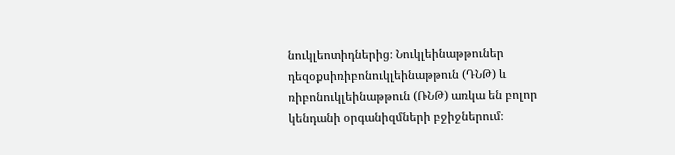նուկլեոտիդներից։ Նուկլեինաթթուներ դեզօքսիռիբոնուկլեինաթթուն (ԴՆԹ) և ռիբոնուկլեինաթթուն (ՌՆԹ) առկա են բոլոր կենդանի օրգանիզմների բջիջներում։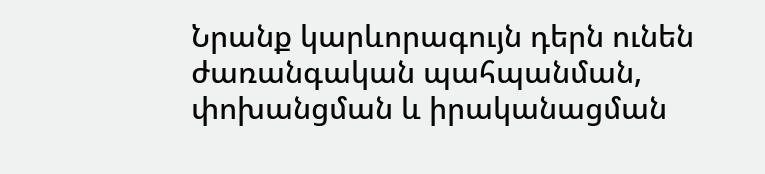Նրանք կարևորագույն դերն ունեն ժառանգական պահպանման, փոխանցման և իրականացման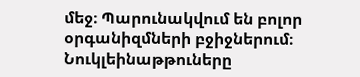մեջ։ Պարունակվում են բոլոր օրգանիզմների բջիջներում։
Նուկլեինաթթուները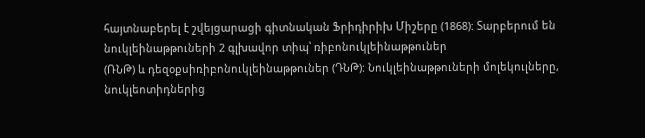հայտնաբերել է շվեյցարացի գիտնական Ֆրիդիրիխ Միշերը (1868): Տարբերում են նուկլեինաթթուների 2 գլխավոր տիպ՝ ռիբոնուկլեինաթթուներ
(ՌՆԹ) և դեզօքսիռիբոնուկլեինաթթուներ (ԴՆԹ): Նուկլեինաթթուների մոլեկուլները, նուկլեոտիդներից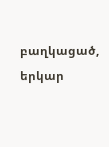բաղկացած, երկար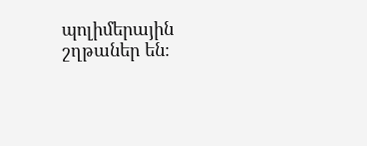պոլիմերային շղթաներ են։